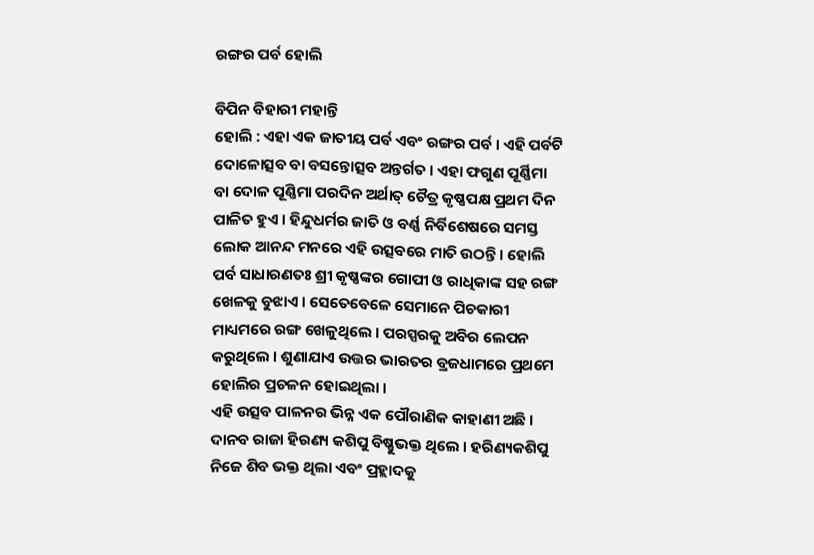ରଙ୍ଗର ପର୍ବ ହୋଲି

ବିପିନ ବିହାରୀ ମହାନ୍ତି
ହୋଲି : ଏହା ଏକ ଜାତୀୟ ପର୍ବ ଏବଂ ରଙ୍ଗର ପର୍ବ । ଏହି ପର୍ବଟି ଦୋଳୋତ୍ସବ ବା ବସନ୍ତୋତ୍ସବ ଅନ୍ତର୍ଗତ । ଏହା ଫଗୁଣ ପୂର୍ଣ୍ଣିମା ବା ଦୋଳ ପୂଣ୍ଣିମା ପରଦିନ ଅର୍ଥାତ୍ ଚୈତ୍ର କୃଷ୍ଣପକ୍ଷ ପ୍ରଥମ ଦିନ ପାଳିତ ହୁଏ । ହିନ୍ଦୁଧର୍ମର ଜାତି ଓ ବର୍ଣ୍ଣ ନିର୍ବିଶେଷରେ ସମସ୍ତ ଲୋକ ଆନନ୍ଦ ମନରେ ଏହି ଉତ୍ସବରେ ମାତି ଉଠନ୍ତି । ହୋଲି ପର୍ବ ସାଧାରଣତଃ ଶ୍ରୀ କୃଷ୍ଣଙ୍କର ଗୋପୀ ଓ ରାଧିକାଙ୍କ ସହ ରଙ୍ଗ ଖେଳକୁ ବୁଝାଏ । ସେତେବେଳେ ସେମାନେ ପିଚକାରୀ ମାଧ୍ୟମରେ ରଙ୍ଗ ଖେଳୁଥିଲେ । ପରସ୍ପରକୁ ଅବିର ଲେପନ କରୁଥିଲେ । ଶୁଣାଯାଏ ଉତ୍ତର ଭାରତର ବ୍ରଜଧାମରେ ପ୍ରଥମେ ହୋଲିର ପ୍ରଚଳନ ହୋଇଥିଲା ।
ଏହି ଉତ୍ସବ ପାଳନର ଭିନ୍ନ ଏକ ପୌରାଣିକ କାହାଣୀ ଅଛି । ଦାନବ ରାଜା ହିରଣ୍ୟ କଶିପୁ ବିଷ୍ଣୁଭକ୍ତ ଥିଲେ । ହରିଣ୍ୟକଶିପୁ ନିଜେ ଶିବ ଭକ୍ତ ଥିଲା ଏବଂ ପ୍ରହ୍ଲାଦକୁ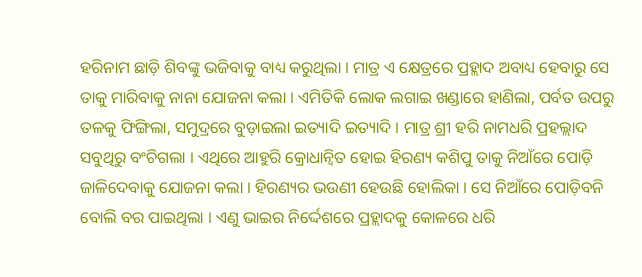ହରିନାମ ଛାଡ଼ି ଶିବଙ୍କୁ ଭଜିବାକୁ ବାଧ୍ୟ କରୁଥିଲା । ମାତ୍ର ଏ କ୍ଷେତ୍ରରେ ପ୍ରହ୍ଲାଦ ଅବାଧ୍ୟ ହେବାରୁ ସେ ତାକୁ ମାରିବାକୁ ନାନା ଯୋଜନା କଲା । ଏମିତିକି ଲୋକ ଲଗାଇ ଖଣ୍ଡାରେ ହାଣିଲା, ପର୍ବତ ଉପରୁ ତଳକୁ ଫିଙ୍ଗିଲା, ସମୁଦ୍ରରେ ବୁଡ଼ାଇଲା ଇତ୍ୟାଦି ଇତ୍ୟାଦି । ମାତ୍ର ଶ୍ରୀ ହରି ନାମଧରି ପ୍ରହଲ୍ଲାଦ ସବୁଥିରୁ ବଂଚିଗଲା । ଏଥିରେ ଆହୁରି କ୍ରୋଧାନ୍ୱିତ ହୋଇ ହିରଣ୍ୟ କଶିପୁ ତାକୁ ନିଆଁରେ ପୋଡ଼ି ଜାଳିଦେବାକୁ ଯୋଜନା କଲା । ହିରଣ୍ୟର ଭଉଣୀ ହେଉଛି ହୋଲିକା । ସେ ନିଆଁରେ ପୋଡ଼ିବନି ବୋଲି ବର ପାଇଥିଲା । ଏଣୁ ଭାଇର ନିର୍ଦ୍ଦେଶରେ ପ୍ରହ୍ଲାଦକୁ କୋଳରେ ଧରି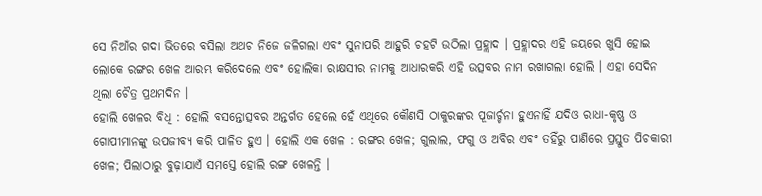ସେ ନିଆଁର ଗଦା ଭିତରେ ବସିଲା ଅଥଚ ନିଜେ ଜଳିଗଲା ଏବଂ ସୁନାପରି ଆହୁରି ଚହଟି ଉଠିଲା ପ୍ରହ୍ଲାଦ । ପ୍ରହ୍ଲାଦର ଏହି ଜୟରେ ଖୁସି ହୋଇ ଲୋକେ ରଙ୍ଗର ଖେଳ ଆରମ୍ଭ କରିଦେଲେ ଏବଂ ହୋଲିକା ରାକ୍ଷସୀର ନାମକୁ ଆଧାରକରି ଏହି ଉତ୍ସବର ନାମ ରଖାଗଲା ହୋଲି । ଏହା ସେଦିନ ଥିଲା ଚୈତ୍ର ପ୍ରଥମଦିନ ।
ହୋଲି ଖେଳର ବିଧି : ହୋଲି ବସନ୍ତୋତ୍ସବର ଅନ୍ତର୍ଗତ ହେଲେ ହେଁ ଏଥିରେ କୌଣସି ଠାକୁରଙ୍କର ପୂଜାର୍ଚ୍ଚନା ହୁଏନାହିଁ ଯଦିଓ ରାଧା-କୃଷ୍ଣ ଓ ଗୋପୀମାନଙ୍କୁ ଉପଜୀବ୍ୟ କରି ପାଳିତ ହୁଏ । ହୋଲି ଏକ ଖେଳ : ରଙ୍ଗର ଖେଳ; ଗୁଲାଲ, ଫଗୁ ଓ ଅବିର ଏବଂ ତହିଁରୁ ପାଣିରେ ପ୍ରସ୍ତୁତ ପିଚକାରୀ ଖେଳ; ପିଲାଠାରୁ ବୁଢ଼ାଯାଏଁ ସମସ୍ତେ ହୋଲି ରଙ୍ଗ ଖେଳନ୍ତି ।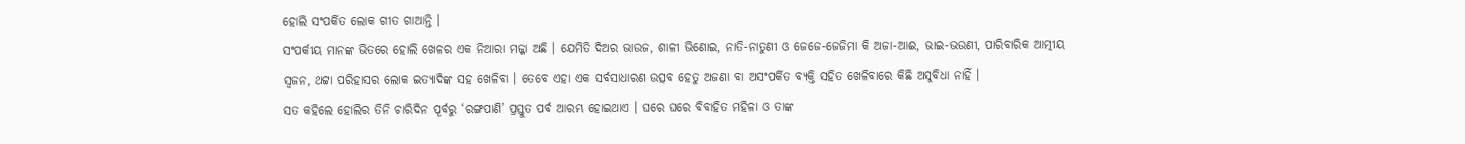ହୋଲି ସଂପର୍କିତ ଲୋକ ଗୀତ ଗାଆନ୍ତି ।
ସଂପର୍କୀୟ ମାନଙ୍କ ଭିତରେ ହୋଲି ଖେଳର ଏକ ନିଆରା ମଜ୍ଜା ଅଛି । ଯେମିତି ଦିଅର ଭାଉଜ, ଶାଳୀ ଭିଣୋଇ, ନାତି-ନାତୁଣୀ ଓ ଜେଜେ-ଜେଜିମା କି ଅଜା-ଆଈ, ଭାଇ-ଭଉଣୀ, ପାରିବାରିକ ଆତ୍ମୀୟ ସ୍ୱଜନ, ଥଟ୍ଟା ପରିହାସର ଲୋକ ଇତ୍ୟାଦିଙ୍କ ସହ ଖେଳିବା । ତେବେ ଏହା ଏକ ସର୍ବସାଧାରଣ ଉତ୍ସବ ହେତୁ ଅଜଣା ବା ଅସଂପର୍କିତ ବ୍ୟକ୍ତି ସହିତ ଖେଳିବାରେ କିଛି ଅସୁବିଧା ନାହିଁ ।
ସତ କହିଲେ ହୋଲିର ତିନି ଚାରିଦିନ ପୂର୍ବରୁ ‘ରଙ୍ଗପାଣି’ ପ୍ରସ୍ତୁତ ପର୍ବ ଆରମ୍ଭ ହୋଇଥାଏ । ଘରେ ଘରେ ବିବାହିତ ମହିଳା ଓ ତାଙ୍କ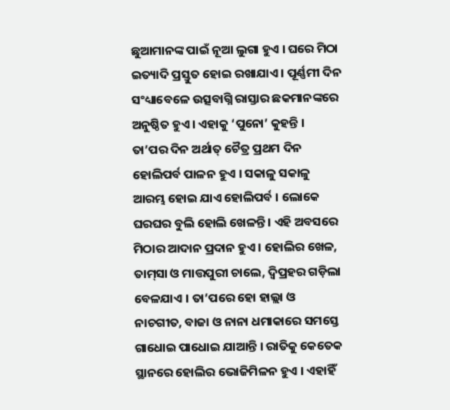ଛୁଆମାନଙ୍କ ପାଇଁ ନୂଆ ଲୁଗା ହୁଏ । ଘରେ ମିଠା ଇତ୍ୟାଦି ପ୍ରସ୍ତୁତ ହୋଇ ରଖାଯାଏ । ପୂର୍ଣ୍ଣମୀ ଦିନ ସଂଧ୍ୟାବେଳେ ଉତ୍ସବାଗ୍ନି ରାସ୍ତାର ଛକମାନଙ୍କରେ ଅନୁଷ୍ଠିତ ହୁଏ । ଏହାକୁ ‘ପୁନୋ’ କୁହନ୍ତି । ତା’ପର ଦିନ ଅର୍ଥାତ୍ ଚୈତ୍ର ପ୍ରଥମ ଦିନ ହୋଲିପର୍ବ ପାଳନ ହୁଏ । ସକାଳୁ ସକାଳୁ ଆରମ୍ଭ ହୋଇ ଯାଏ ହୋଲିପର୍ବ । ଲୋକେ ଘରଘର ବୁଲି ହୋଲି ଖେଳନ୍ତି । ଏହି ଅବସରେ ମିଠାର ଆଦାନ ପ୍ରଦାନ ହୁଏ । ହୋଲିର ଖେଳ, ତାମ୍‌ସା ଓ ମାତ୍ତପୁରୀ ଚାଲେ, ଦ୍ୱିପ୍ରହର ଗଡ଼ିଲା ବେଳଯାଏ । ତା’ପରେ ହୋ ହାଲ୍ଲା ଓ ନାଚଗୀତ, ବାଜା ଓ ନାନା ଧମାକାରେ ସମସ୍ତେ ଗାଧୋଇ ପାଧୋଇ ଯାଆନ୍ତି । ରାତିକୁ କେତେକ ସ୍ଥାନରେ ହୋଲିର ଭୋଜିମିଳନ ହୁଏ । ଏହାହିଁ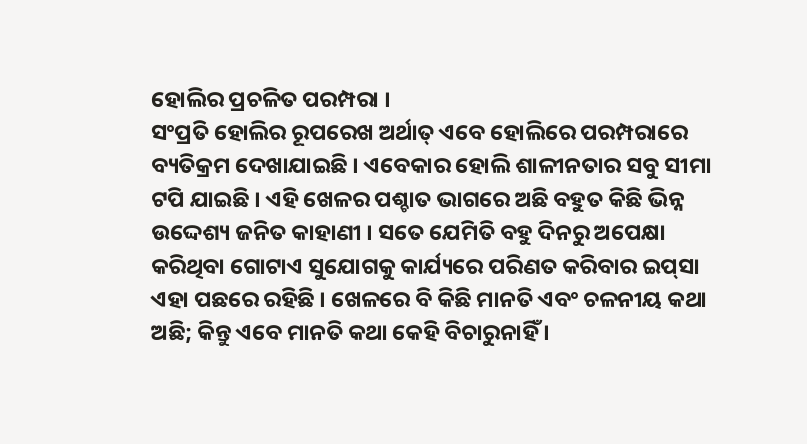ହୋଲିର ପ୍ରଚଳିତ ପରମ୍ପରା ।
ସଂପ୍ରତି ହୋଲିର ରୂପରେଖ ଅର୍ଥାତ୍ ଏବେ ହୋଲିରେ ପରମ୍ପରାରେ ବ୍ୟତିକ୍ରମ ଦେଖାଯାଇଛି । ଏବେକାର ହୋଲି ଶାଳୀନତାର ସବୁ ସୀମା ଟପି ଯାଇଛି । ଏହି ଖେଳର ପଶ୍ଚାତ ଭାଗରେ ଅଛି ବହୁତ କିଛି ଭିନ୍ନ ଉଦ୍ଦେଶ୍ୟ ଜନିତ କାହାଣୀ । ସତେ ଯେମିତି ବହୁ ଦିନରୁ ଅପେକ୍ଷା କରିଥିବା ଗୋଟାଏ ସୁଯୋଗକୁ କାର୍ଯ୍ୟରେ ପରିଣତ କରିବାର ଇପ୍‌ସା ଏହା ପଛରେ ରହିଛି । ଖେଳରେ ବି କିଛି ମାନତି ଏବଂ ଚଳନୀୟ କଥା ଅଛି; କିନ୍ତୁ ଏବେ ମାନତି କଥା କେହି ବିଚାରୁନାହିଁ ।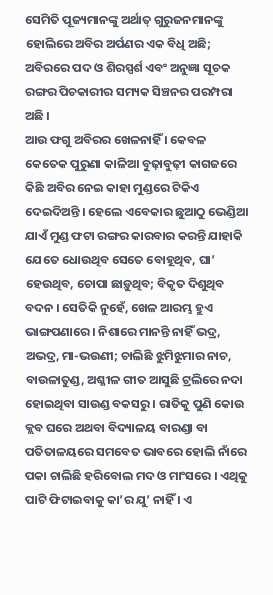ସେମିତି ପୂଜ୍ୟମାନଙ୍କୁ ଅର୍ଥାତ୍ ଗୁରୁଜନମାନଙ୍କୁ ହୋଲିରେ ଅବିର ଅର୍ପଣର ଏକ ବିଧି ଅଛି; ଅବିରରେ ପଦ ଓ ଶିରସ୍ପର୍ଶ ଏବଂ ଅନୁଜ୍ଞା ସୂଚକ ରଙ୍ଗର ପିଚକାରୀର ସମ୍ୟକ ସିଞ୍ଚନର ପରମ୍ପରା ଅଛି ।
ଆଉ ଫଗୁ ଅବିରର ଖେଳନାହିଁ । କେବଳ କେତେକ ପୁରୁଣା କାଳିଆ ବୁଢ଼ାବୁଢ଼ୀ କାଗଜରେ କିଛି ଅବିର ନେଇ କାହା ମୁଣ୍ଡରେ ଟିକିଏ ଦେଇଦିଅନ୍ତି । ହେଲେ ଏବେକାର ଛୁଆଠୁ ଭେଣ୍ଡିଆ ଯାଏଁ ମୁଣ୍ଡ ଫଟା ରଙ୍ଗର କାରବାର କରନ୍ତି ଯାହାକି ଯେତେ ଧୋଉଥିବ ସେତେ ବୋହୂଥିବ, ଘା’ ହେଉଥିବ, ଚୋପା ଛାଡ଼ୁଥିବ; ବିକୃତ ଦିଶୁଥିବ ବଦନ । ସେତିକି ନୁହେଁ, ଖେଳ ଆରମ୍ଭ ହୁଏ ଭାଙ୍ଗପଣାରେ । ନିଶାରେ ମାନନ୍ତି ନାହିଁ ଭଦ୍ର, ଅଭଦ୍ର, ମା-ଭଉଣୀ; ଚାଲିଛି ଝୁମିଝୁମାର ନାଚ, ବାଉଳାତୁଣ୍ଡ, ଅଶ୍ଳୀଳ ଗୀତ ଆସୁଛି ଟ୍ରଲିରେ ନଦା ହୋଇଥିବା ସାଉଣ୍ଡ ବକସରୁ । ରାତିକୁ ପୁଣି କୋଉ କ୍ଲବ ଘରେ ଅଥବା ବିଦ୍ୟାଳୟ ବାରଣ୍ଡା ବା ପତିତାଳୟରେ ସମବେତ ଭାବରେ ହୋଲି ନାଁରେ ପକା ଚାଲିଛି ହରିବୋଲ ମଦ ଓ ମାଂସରେ । ଏଥିକୁ ପାଟି ଫିଟାଇବାକୁ କା’ର ଯୁ’ ନାହିଁ । ଏ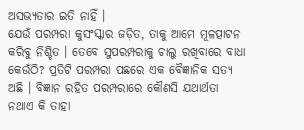ଅସଭ୍ୟତାର ଇତି ନାହିଁ ।
ଯେଉଁ ପରମ୍ପରା କୁସଂସ୍କାର ଜଡ଼ିତ, ତାକୁ ଆମେ ମୂଳତ୍ପାଟନ କରିବୁ ନିଶ୍ଚିତ । ତେବେ ସୁପରମ୍ପରାକୁ ଚାଲୁ ରଖିବାରେ ବାଧା କେଉଁଠି? ପ୍ରତିଟି ପରମ୍ପରା ପଛରେ ଏକ ବୈଜ୍ଞାନିକ ସତ୍ୟ ଅଛି । ବିଜ୍ଞାନ ରହିତ ପରମ୍ପରାରେ କୌଣସି ଯଥାର୍ଥତା ନଥାଏ କି ତାହା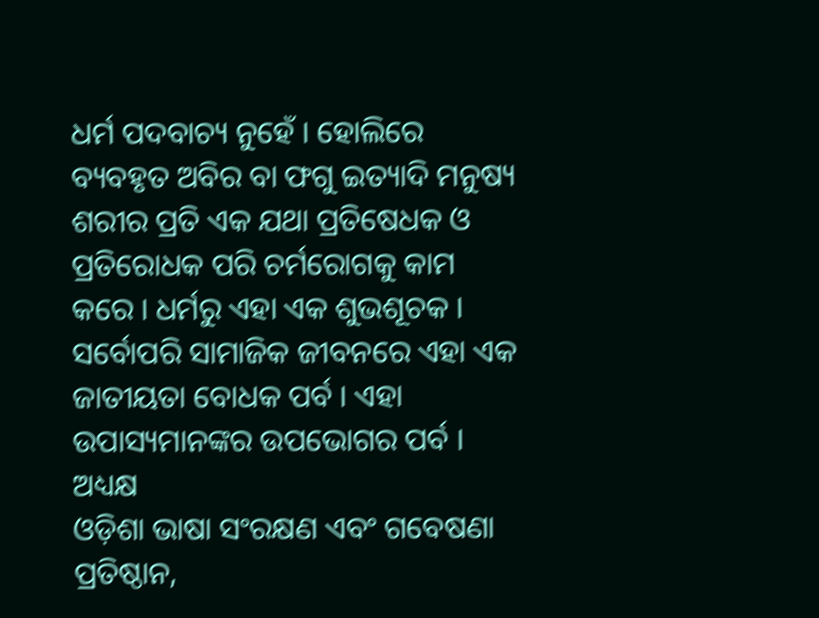ଧର୍ମ ପଦବାଚ୍ୟ ନୁହେଁ । ହୋଲିରେ ବ୍ୟବହୃତ ଅବିର ବା ଫଗୁ ଇତ୍ୟାଦି ମନୁଷ୍ୟ ଶରୀର ପ୍ରତି ଏକ ଯଥା ପ୍ରତିଷେଧକ ଓ ପ୍ରତିରୋଧକ ପରି ଚର୍ମରୋଗକୁ କାମ କରେ । ଧର୍ମରୁ ଏହା ଏକ ଶୁଭଶୂଚକ । ସର୍ବୋପରି ସାମାଜିକ ଜୀବନରେ ଏହା ଏକ ଜାତୀୟତା ବୋଧକ ପର୍ବ । ଏହା ଉପାସ୍ୟମାନଙ୍କର ଉପଭୋଗର ପର୍ବ ।
ଅଧ୍ୟକ୍ଷ
ଓଡ଼ିଶା ଭାଷା ସଂରକ୍ଷଣ ଏବଂ ଗବେଷଣା ପ୍ରତିଷ୍ଠାନ,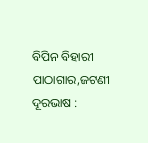ବିପିନ ବିହାରୀ ପାଠାଗାର,ଜଟଣୀ
ଦୂରଭାଷ :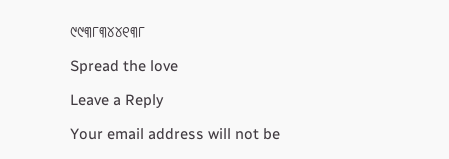୯୯୩୮୩୪୪୧୩୮

Spread the love

Leave a Reply

Your email address will not be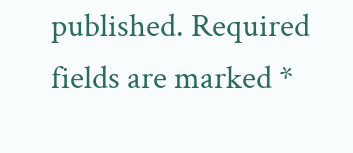published. Required fields are marked *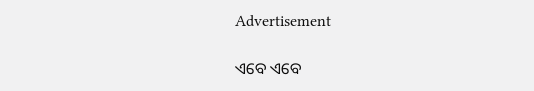Advertisement

ଏବେ ଏବେ